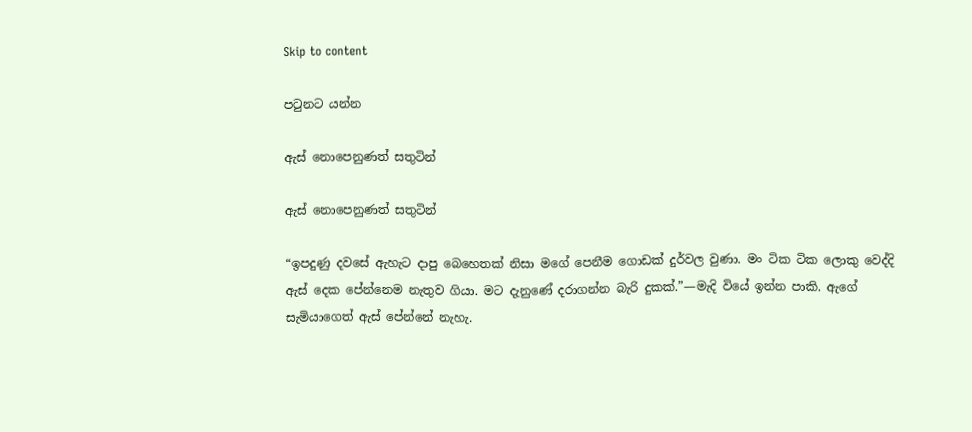Skip to content

පටුනට යන්න

ඇස් නොපෙනුණත් සතුටින්

ඇස් නොපෙනුණත් සතුටින්

“ඉපදුණු දවසේ ඇහැට දාපු බෙහෙතක් නිසා මගේ පෙනීම ගොඩක් දුර්වල වුණා. මං ටික ටික ලොකු වෙද්දි ඇස් දෙක පේන්නෙම නැතුව ගියා. මට දැනුණේ දරාගන්න බැරි දුකක්.”—මැදි වියේ ඉන්න පාකි. ඇගේ සැමියාගෙත් ඇස් පේන්නේ නැහැ.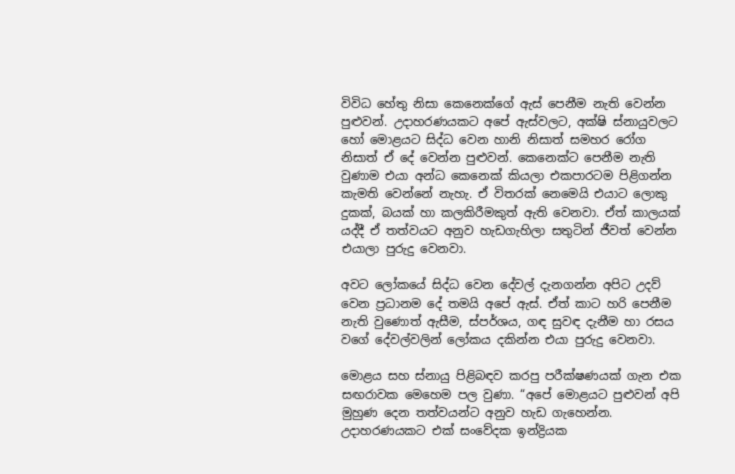විවිධ හේතු නිසා කෙනෙක්ගේ ඇස් පෙනීම නැති වෙන්න පුළුවන්. උදාහරණයකට අපේ ඇස්වලට, අක්ෂි ස්නායුවලට හෝ මොළයට සිද්ධ වෙන හානි නිසාත් සමහර රෝග නිසාත් ඒ දේ වෙන්න පුළුවන්. කෙනෙක්ට පෙනීම නැති වුණාම එයා අන්ධ කෙනෙක් කියලා එකපාරටම පිළිගන්න කැමති වෙන්නේ නැහැ. ඒ විතරක් නෙමෙයි එයාට ලොකු දුකක්, බයක් හා කලකිරීමකුත් ඇති වෙනවා. ඒත් කාලයක් යද්දී ඒ තත්වයට අනුව හැඩගැහිලා සතුටින් ජීවත් වෙන්න එයාලා පුරුදු වෙනවා.

අවට ලෝකයේ සිද්ධ වෙන දේවල් දැනගන්න අපිට උදව් වෙන ප්‍රධානම දේ තමයි අපේ ඇස්. ඒත් කාට හරි පෙනීම නැති වුණොත් ඇසීම, ස්පර්ශය, ගඳ සුවඳ දැනීම හා රසය වගේ දේවල්වලින් ලෝකය දකින්න එයා පුරුදු වෙනවා.

මොළය සහ ස්නායු පිළිබඳව කරපු පරීක්ෂණයක් ගැන එක සඟරාවක මෙහෙම පල වුණා. “අපේ මොළයට පුළුවන් අපි මුහුණ දෙන තත්වයන්ට අනුව හැඩ ගැහෙන්න. උදාහරණයකට එක් සංවේදක ඉන්ද්‍රියක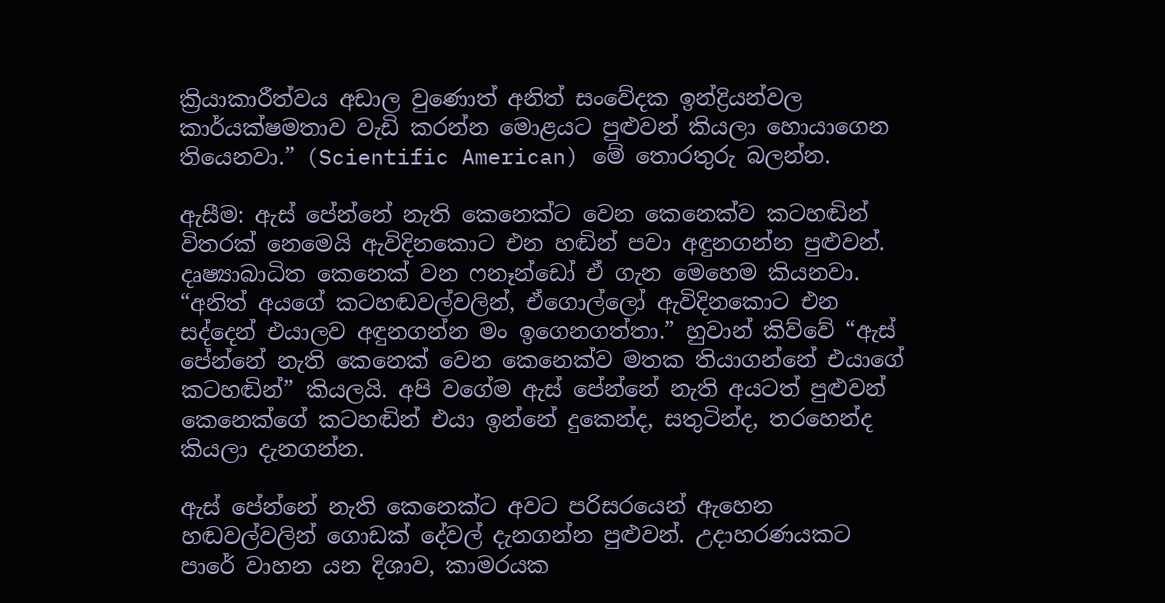ක්‍රියාකාරීත්වය අඩාල වුණොත් අනිත් සංවේදක ඉන්ද්‍රියන්වල කාර්යක්ෂමතාව වැඩි කරන්න මොළයට පුළුවන් කියලා හොයාගෙන තියෙනවා.” (Scientific American) මේ තොරතුරු බලන්න.

ඇසීම: ඇස් පේන්නේ නැති කෙනෙක්ට වෙන කෙනෙක්ව කටහඬින් විතරක් නෙමෙයි ඇවිදිනකොට එන හඬින් පවා අඳුනගන්න පුළුවන්. දෘෂ්‍යාබාධිත කෙනෙක් වන ෆනෑන්ඩෝ ඒ ගැන මෙහෙම කියනවා. “අනිත් අයගේ කටහඬවල්වලින්, ඒගොල්ලෝ ඇවිදිනකොට එන සද්දෙන් එයාලව අඳුනගන්න මං ඉගෙනගත්තා.” හුවාන් කිව්වේ “ඇස් පේන්නේ නැති කෙනෙක් වෙන කෙනෙක්ව මතක තියාගන්නේ එයාගේ කටහඬින්” කියලයි. අපි වගේම ඇස් පේන්නේ නැති අයටත් පුළුවන් කෙනෙක්ගේ කටහඬින් එයා ඉන්නේ දුකෙන්ද, සතුටින්ද, තරහෙන්ද කියලා දැනගන්න.

ඇස් පේන්නේ නැති කෙනෙක්ට අවට පරිසරයෙන් ඇහෙන හඬවල්වලින් ගොඩක් දේවල් දැනගන්න පුළුවන්. උදාහරණයකට පාරේ වාහන යන දිශාව, කාමරයක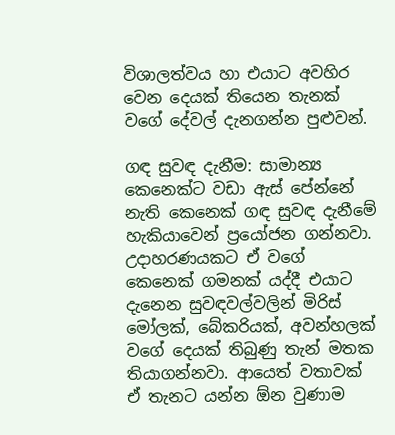විශාලත්වය හා එයාට අවහිර වෙන දෙයක් තියෙන තැනක් වගේ දේවල් දැනගන්න පුළුවන්.

ගඳ සුවඳ දැනීම: සාමාන්‍ය කෙනෙක්ට වඩා ඇස් පේන්නේ නැති කෙනෙක් ගඳ සුවඳ දැනීමේ හැකියාවෙන් ප්‍රයෝජන ගන්නවා. උදාහරණයකට ඒ වගේ කෙනෙක් ගමනක් යද්දී එයාට දැනෙන සුවඳවල්වලින් මිරිස් මෝලක්, බේකරියක්, අවන්හලක් වගේ දෙයක් තිබුණු තැන් මතක තියාගන්නවා. ආයෙත් වතාවක් ඒ තැනට යන්න ඕන වුණාම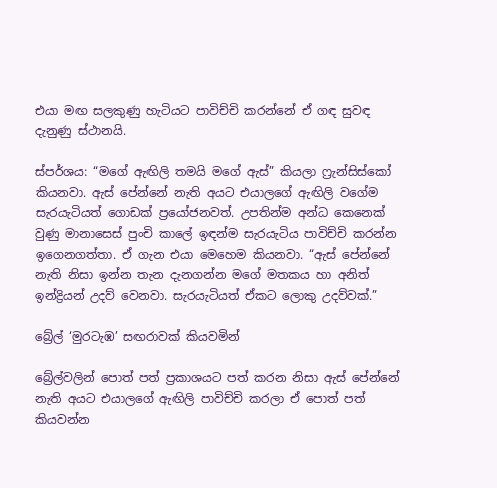එයා මඟ සලකුණු හැටියට පාවිච්චි කරන්නේ ඒ ගඳ සුවඳ දැනුණු ස්ථානයි.

ස්පර්ශය: “මගේ ඇඟිලි තමයි මගේ ඇස්” කියලා ෆ්‍රැන්සිස්කෝ කියනවා. ඇස් පේන්නේ නැති අයට එයාලගේ ඇඟිලි වගේම සැරයැටියත් ගොඩක් ප්‍රයෝජනවත්. උපතින්ම අන්ධ කෙනෙක් වුණු මානාසෙස් පුංචි කාලේ ඉඳන්ම සැරයැටිය පාවිච්චි කරන්න ඉගෙනගත්තා. ඒ ගැන එයා මෙහෙම කියනවා. “ඇස් පේන්නේ නැති නිසා ඉන්න තැන දැනගන්න මගේ මතකය හා අනිත් ඉන්ද්‍රියන් උදව් වෙනවා. සැරයැටියත් ඒකට ලොකු උදව්වක්.”

බ්‍රේල් ‘මුරටැඹ’ සඟරාවක් කියවමින්

බ්‍රේල්වලින් පොත් පත් ප්‍රකාශයට පත් කරන නිසා ඇස් පේන්නේ නැති අයට එයාලගේ ඇඟිලි පාවිච්චි කරලා ඒ පොත් පත් කියවන්න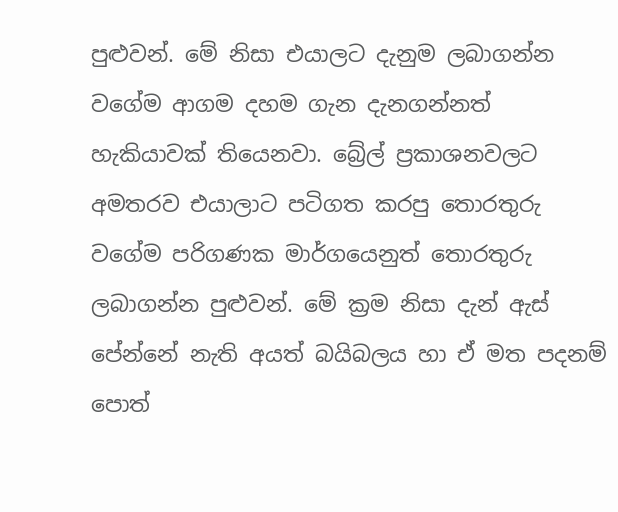පුළුවන්. මේ නිසා එයාලට දැනුම ලබාගන්න වගේම ආගම දහම ගැන දැනගන්නත් හැකියාවක් තියෙනවා. බ්‍රේල් ප්‍රකාශනවලට අමතරව එයාලාට පටිගත කරපු තොරතුරු වගේම පරිගණක මාර්ගයෙනුත් තොරතුරු ලබාගන්න පුළුවන්. මේ ක්‍රම නිසා දැන් ඇස් පේන්නේ නැති අයත් බයිබලය හා ඒ මත පදනම් පොත්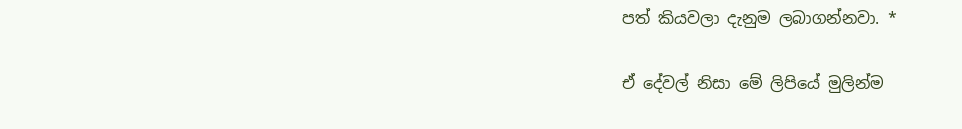පත් කියවලා දැනුම ලබාගන්නවා. *

ඒ දේවල් නිසා මේ ලිපියේ මුලින්ම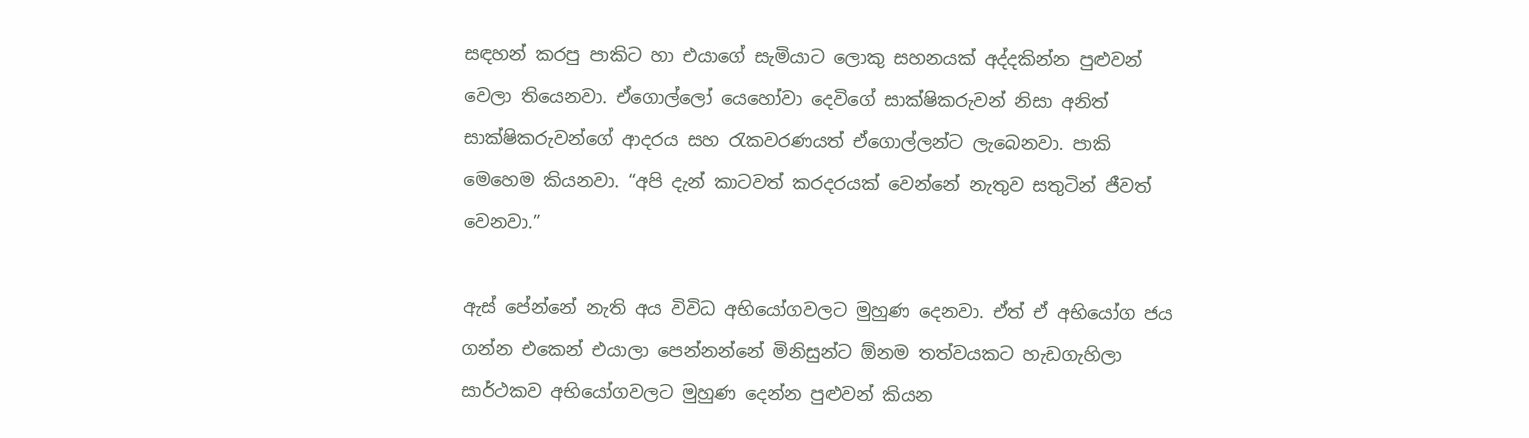සඳහන් කරපු පාකිට හා එයාගේ සැමියාට ලොකු සහනයක් අද්දකින්න පුළුවන් වෙලා තියෙනවා. ඒගොල්ලෝ යෙහෝවා දෙවිගේ සාක්ෂිකරුවන් නිසා අනිත් සාක්ෂිකරුවන්ගේ ආදරය සහ රැකවරණයත් ඒගොල්ලන්ට ලැබෙනවා. පාකි මෙහෙම කියනවා. “අපි දැන් කාටවත් කරදරයක් වෙන්නේ නැතුව සතුටින් ජීවත් වෙනවා.”

ඇස් පේන්නේ නැති අය විවිධ අභියෝගවලට මුහුණ දෙනවා. ඒත් ඒ අභියෝග ජය ගන්න එකෙන් එයාලා පෙන්නන්නේ මිනිසුන්ට ඕනම තත්වයකට හැඩගැහිලා සාර්ථකව අභියෝගවලට මුහුණ දෙන්න පුළුවන් කියන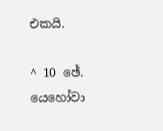එකයි.

^ 10 ඡේ. යෙහෝවා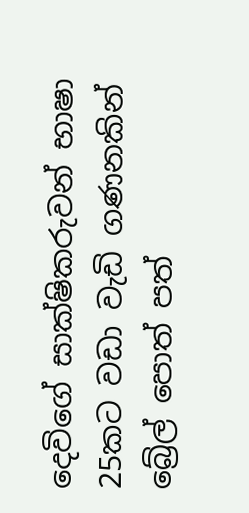දෙවිගේ සාක්ෂිකරුවන් භාෂා 25කට වඩා වැඩි ගණනකින් බ්‍රේල් පොත් පත්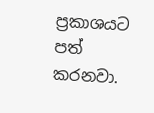ප්‍රකාශයට පත් කරනවා.